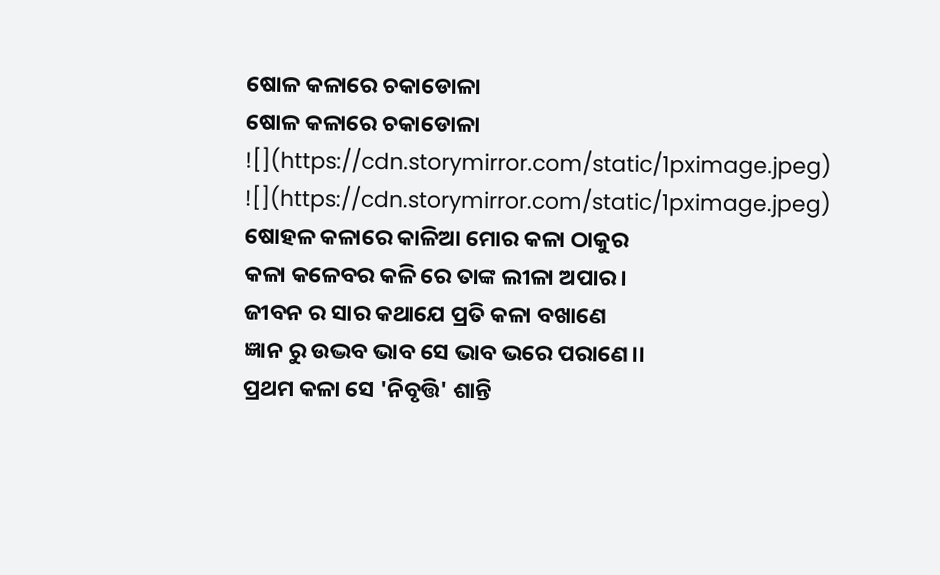ଷୋଳ କଳାରେ ଚକାଡୋଳା
ଷୋଳ କଳାରେ ଚକାଡୋଳା
![](https://cdn.storymirror.com/static/1pximage.jpeg)
![](https://cdn.storymirror.com/static/1pximage.jpeg)
ଷୋହଳ କଳାରେ କାଳିଆ ମୋର କଳା ଠାକୁର
କଳା କଳେବର କଳି ରେ ତାଙ୍କ ଲୀଳା ଅପାର।
ଜୀବନ ର ସାର କଥାଯେ ପ୍ରତି କଳା ବଖାଣେ
ଜ୍ଞାନ ରୁ ଉଦ୍ଭବ ଭାବ ସେ ଭାବ ଭରେ ପରାଣେ।।
ପ୍ରଥମ କଳା ସେ 'ନିବୃତ୍ତି' ଶାନ୍ତି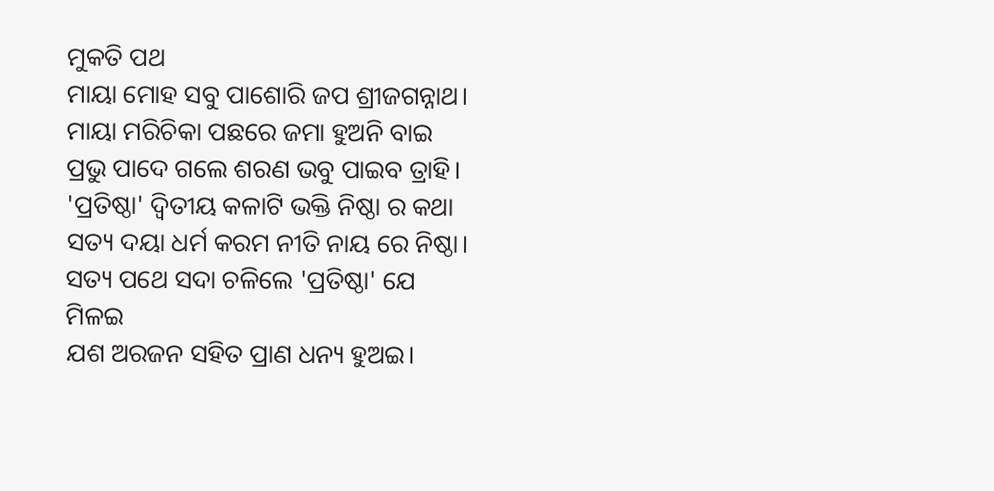ମୁକତି ପଥ
ମାୟା ମୋହ ସବୁ ପାଶୋରି ଜପ ଶ୍ରୀଜଗନ୍ନାଥ।
ମାୟା ମରିଚିକା ପଛରେ ଜମା ହୁଅନି ବାଇ
ପ୍ରଭୁ ପାଦେ ଗଲେ ଶରଣ ଭବୁ ପାଇବ ତ୍ରାହି।
'ପ୍ରତିଷ୍ଠା' ଦ୍ବିତୀୟ କଳାଟି ଭକ୍ତି ନିଷ୍ଠା ର କଥା
ସତ୍ୟ ଦୟା ଧର୍ମ କରମ ନୀତି ନାୟ ରେ ନିଷ୍ଠା।
ସତ୍ୟ ପଥେ ସଦା ଚଳିଲେ 'ପ୍ରତିଷ୍ଠା' ଯେ ମିଳଇ
ଯଶ ଅରଜନ ସହିତ ପ୍ରାଣ ଧନ୍ୟ ହୁଅଇ।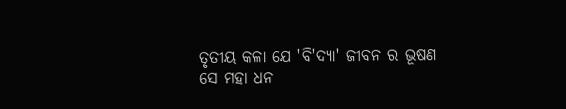ତୃତୀୟ କଳା ଯେ 'ବି'ଦ୍ୟା' ଜୀବନ ର ଭୂଷଣ
ସେ ମହା ଧନ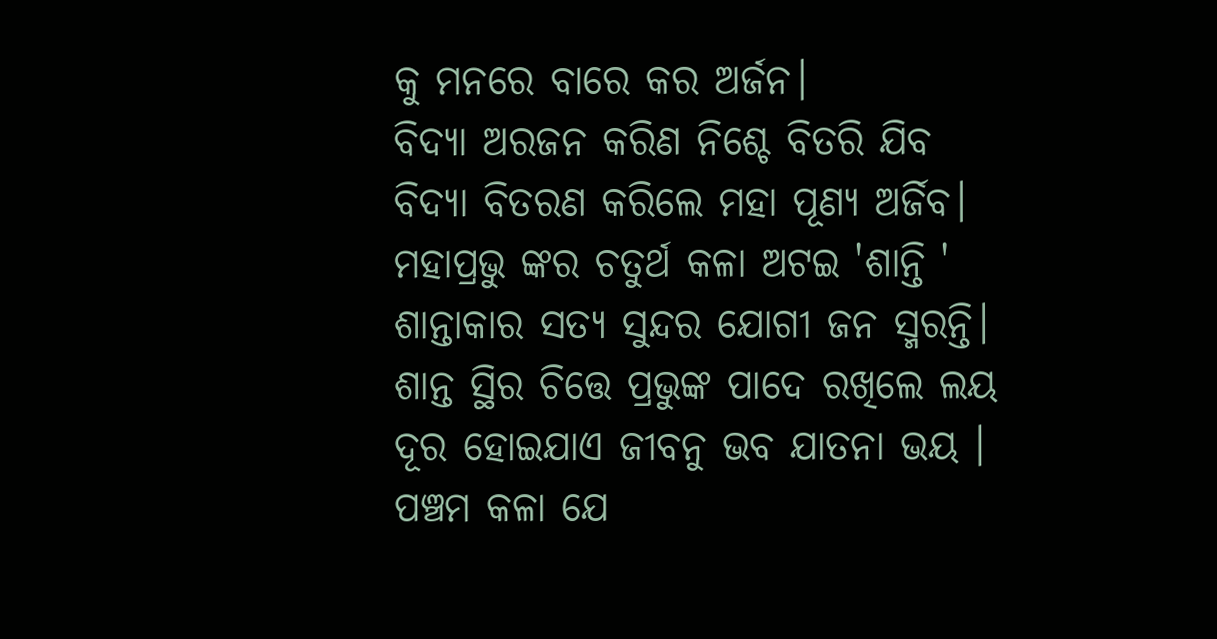କୁ ମନରେ ବାରେ କର ଅର୍ଜନ।
ବିଦ୍ଯା ଅରଜନ କରିଣ ନିଶ୍ଚେ ବିତରି ଯିବ
ବିଦ୍ଯା ବିତରଣ କରିଲେ ମହା ପୂଣ୍ୟ ଅର୍ଜିବ।
ମହାପ୍ରଭୁ ଙ୍କର ଚତୁର୍ଥ କଳା ଅଟଇ 'ଶାନ୍ତି '
ଶାନ୍ତାକାର ସତ୍ୟ ସୁନ୍ଦର ଯୋଗୀ ଜନ ସ୍ମରନ୍ତି।
ଶାନ୍ତ ସ୍ଥିର ଚିତ୍ତେ ପ୍ରଭୁଙ୍କ ପାଦେ ରଖିଲେ ଲୟ
ଦୂର ହୋଇଯାଏ ଜୀବନୁ ଭବ ଯାତନା ଭୟ ।
ପଞ୍ଚମ କଳା ଯେ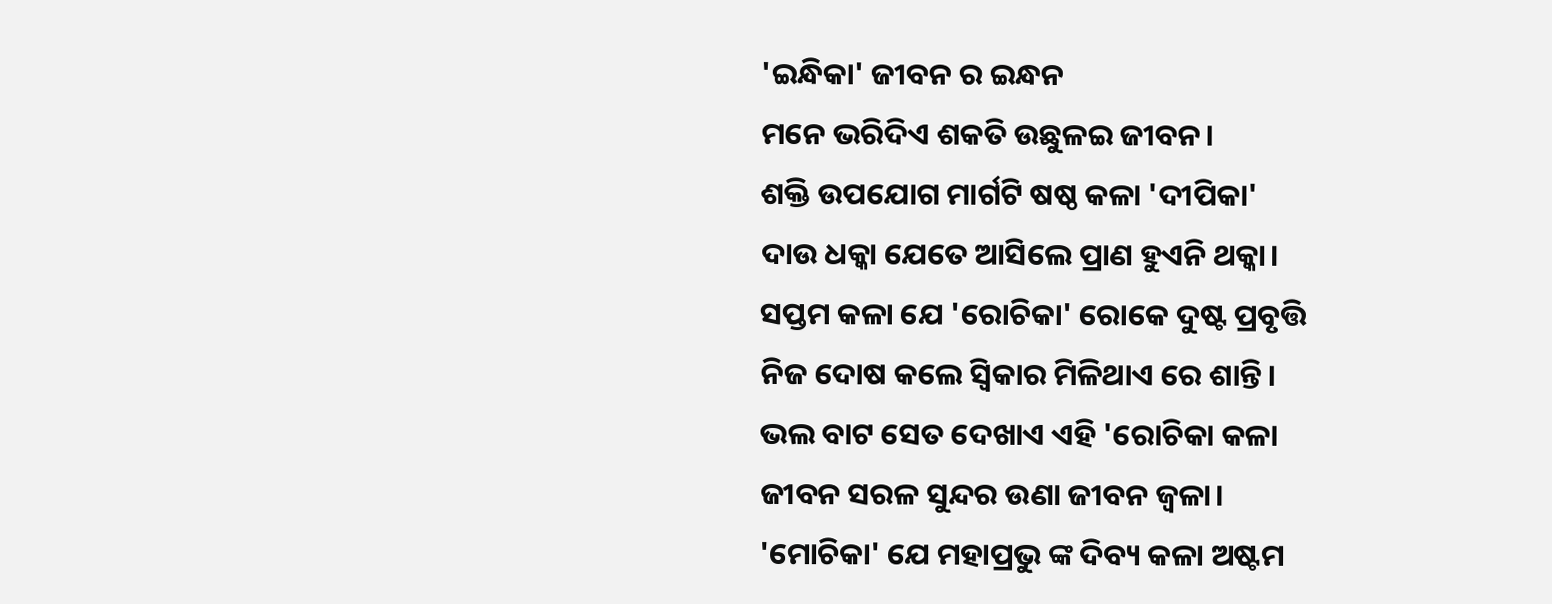'ଇନ୍ଧିକା' ଜୀବନ ର ଇନ୍ଧନ
ମନେ ଭରିଦିଏ ଶକତି ଉଛୁଳଇ ଜୀବନ।
ଶକ୍ତି ଉପଯୋଗ ମାର୍ଗଟି ଷଷ୍ଠ କଳା 'ଦୀପିକା'
ଦାଉ ଧକ୍କା ଯେତେ ଆସିଲେ ପ୍ରାଣ ହୁଏନି ଥକ୍କା।
ସପ୍ତମ କଳା ଯେ 'ରୋଚିକା' ରୋକେ ଦୁଷ୍ଟ ପ୍ରବୃତ୍ତି
ନିଜ ଦୋଷ କଲେ ସ୍ବିକାର ମିଳିଥାଏ ରେ ଶାନ୍ତି।
ଭଲ ବାଟ ସେତ ଦେଖାଏ ଏହି 'ରୋଚିକା କଳା
ଜୀବନ ସରଳ ସୁନ୍ଦର ଉଣା ଜୀବନ ଜ୍ବଳା।
'ମୋଚିକା' ଯେ ମହାପ୍ରଭୁ ଙ୍କ ଦିବ୍ୟ କଳା ଅଷ୍ଟମ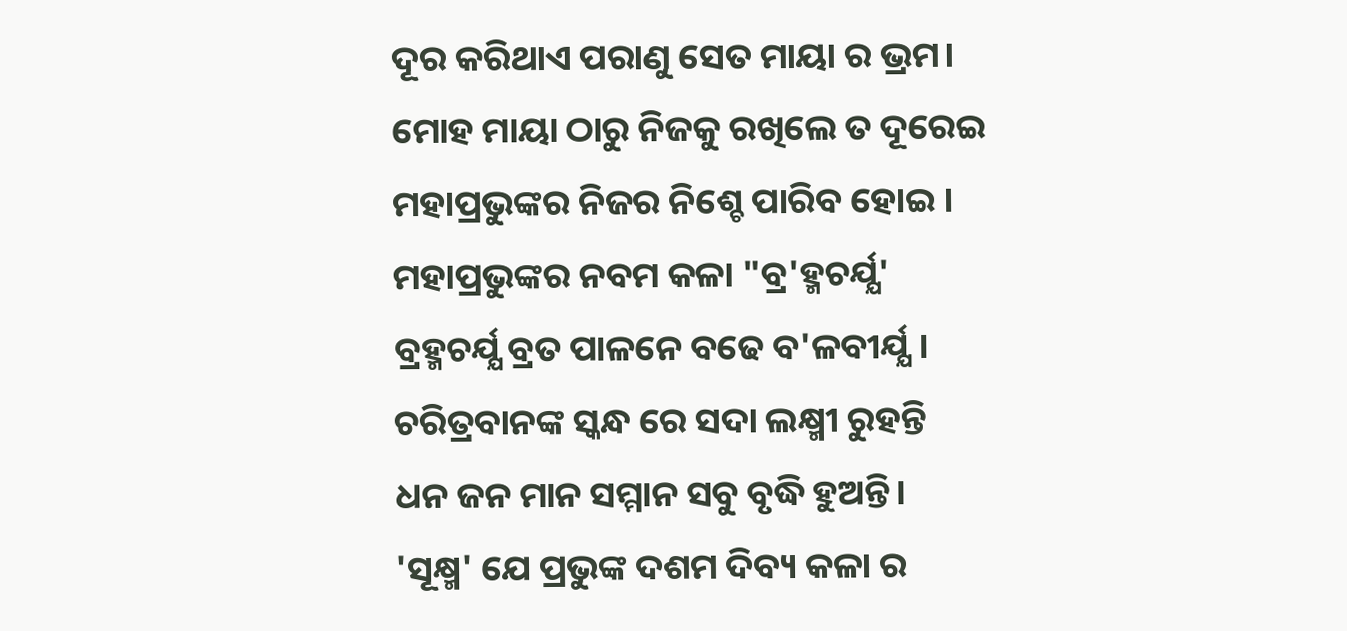ଦୂର କରିଥାଏ ପରାଣୁ ସେତ ମାୟା ର ଭ୍ରମ।
ମୋହ ମାୟା ଠାରୁ ନିଜକୁ ରଖିଲେ ତ ଦୂରେଇ
ମହାପ୍ରଭୁଙ୍କର ନିଜର ନିଶ୍ଚେ ପାରିବ ହୋଇ ।
ମହାପ୍ରଭୁଙ୍କର ନବମ କଳା "ବ୍ର'ହ୍ମଚର୍ଯ୍ଯ'
ବ୍ରହ୍ମଚର୍ଯ୍ଯ ବ୍ରତ ପାଳନେ ବଢେ ବ'ଳବୀର୍ଯ୍ଯ।
ଚରିତ୍ରବାନଙ୍କ ସ୍କନ୍ଧ ରେ ସଦା ଲକ୍ଷ୍ମୀ ରୁହନ୍ତି
ଧନ ଜନ ମାନ ସମ୍ମାନ ସବୁ ବୃଦ୍ଧି ହୁଅନ୍ତି।
'ସୂକ୍ଷ୍ମ' ଯେ ପ୍ରଭୁଙ୍କ ଦଶମ ଦିବ୍ୟ କଳା ର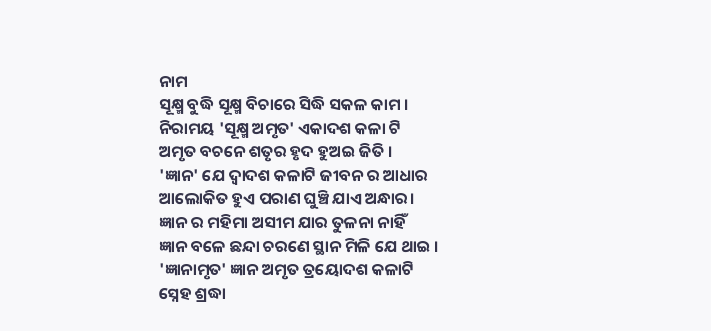ନାମ
ସୂକ୍ଷ୍ମ ବୁଦ୍ଧି ସୂକ୍ଷ୍ମ ବିଚାରେ ସିଦ୍ଧି ସକଳ କାମ ।
ନିରାମୟ 'ସୂକ୍ଷ୍ମ ଅମୃତ' ଏକାଦଶ କଳା ଟି
ଅମୃତ ବଚନେ ଶତୃର ହୃଦ ହୁଅଇ ଜିତି ।
'ଜ୍ଞାନ' ଯେ ଦ୍ବାଦଶ କଳାଟି ଜୀବନ ର ଆଧାର
ଆଲୋକିତ ହୁଏ ପରାଣ ଘୁଞ୍ଚି ଯାଏ ଅନ୍ଧାର।
ଜ୍ଞାନ ର ମହିମା ଅସୀମ ଯାର ତୁଳନା ନାହିଁ
ଜ୍ଞାନ ବଳେ ଛନ୍ଦା ଚରଣେ ସ୍ଥାନ ମିଳି ଯେ ଥାଇ ।
'ଜ୍ଞାନାମୃତ' ଜ୍ଞାନ ଅମୃତ ତ୍ରୟୋଦଶ କଳାଟି
ସ୍ନେହ ଶ୍ରଦ୍ଧା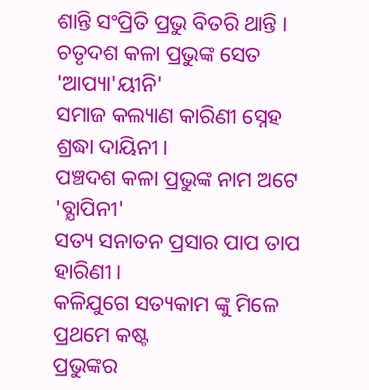ଶାନ୍ତି ସଂପ୍ରିତି ପ୍ରଭୁ ବିତରି ଥାନ୍ତି ।
ଚତୃଦଶ କଳା ପ୍ରଭୁଙ୍କ ସେତ 'ଆପ୍ୟା'ୟୀନି'
ସମାଜ କଲ୍ୟାଣ କାରିଣୀ ସ୍ନେହ ଶ୍ରଦ୍ଧା ଦାୟିନୀ।
ପଞ୍ଚଦଶ କଳା ପ୍ରଭୁଙ୍କ ନାମ ଅଟେ 'ବ୍ଯାପିନୀ'
ସତ୍ୟ ସନାତନ ପ୍ରସାର ପାପ ତାପ ହାରିଣୀ।
କଳିଯୁଗେ ସତ୍ୟକାମ ଙ୍କୁ ମିଳେ ପ୍ରଥମେ କଷ୍ଟ
ପ୍ରଭୁଙ୍କର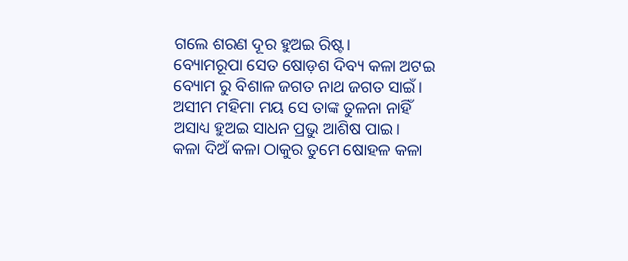ଗଲେ ଶରଣ ଦୂର ହୁଅଇ ରିଷ୍ଟ।
ବ୍ୟୋମରୂପା ସେତ ଷୋଡ଼ଶ ଦିବ୍ୟ କଳା ଅଟଇ
ବ୍ୟୋମ ରୁ ବିଶାଳ ଜଗତ ନାଥ ଜଗତ ସାଇଁ।
ଅସୀମ ମହିମା ମୟ ସେ ତାଙ୍କ ତୁଳନା ନାହିଁ
ଅସାଧ୍ୟ ହୁଅଇ ସାଧନ ପ୍ରଭୁ ଆଶିଷ ପାଇ।
କଳା ଦିଅଁ କଳା ଠାକୁର ତୁମେ ଷୋହଳ କଳା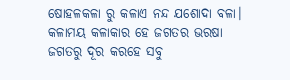ଷୋହଳକଳା ରୁ କଳାଏ ନନ୍ଦ ଯଶୋଦା ବଳା।
କଳାମୟ କଳାକାର ହେ ଜଗତର ଭରଷା
ଜଗତରୁ ଦୂର କରହେ ସବୁ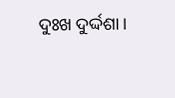ଦୁଃଖ ଦୁର୍ଦ୍ଦଶା।